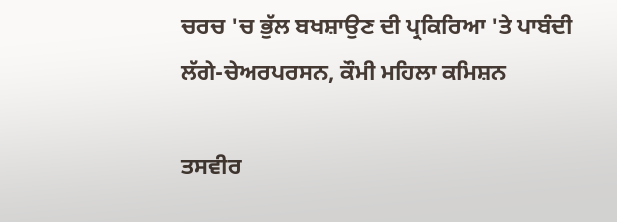ਚਰਚ 'ਚ ਭੁੱਲ ਬਖਸ਼ਾਉਣ ਦੀ ਪ੍ਰਕਿਰਿਆ 'ਤੇ ਪਾਬੰਦੀ ਲੱਗੇ-ਚੇਅਰਪਰਸਨ, ਕੌਮੀ ਮਹਿਲਾ ਕਮਿਸ਼ਨ

ਤਸਵੀਰ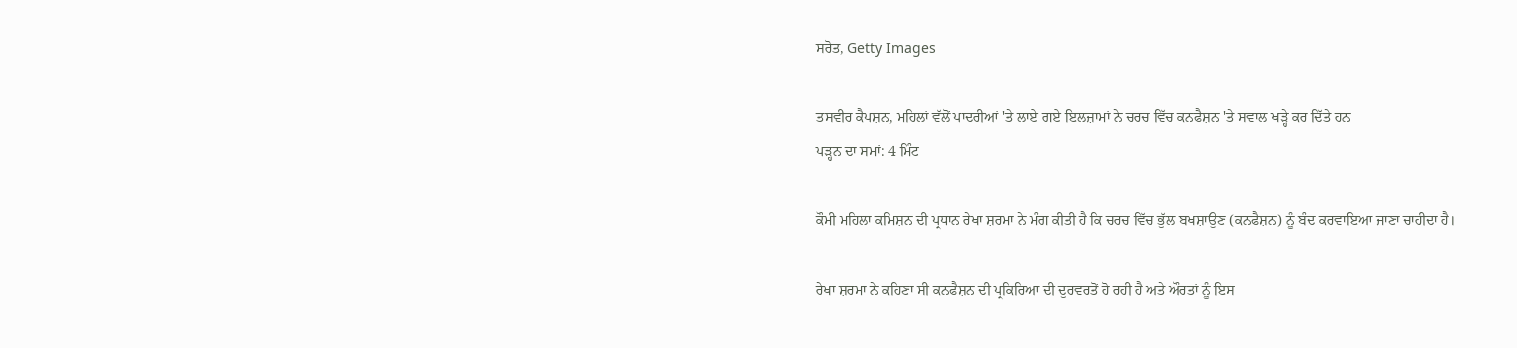ਸਰੋਤ, Getty Images

ਤਸਵੀਰ ਕੈਪਸ਼ਨ, ਮਹਿਲਾਂ ਵੱਲੋਂ ਪਾਦਰੀਆਂ 'ਤੇ ਲਾਏ ਗਏ ਇਲਜ਼ਾਮਾਂ ਨੇ ਚਰਚ ਵਿੱਚ ਕਨਫੈਸ਼ਨ 'ਤੇ ਸਵਾਲ ਖੜ੍ਹੇ ਕਰ ਦਿੱਤੇ ਹਨ
ਪੜ੍ਹਨ ਦਾ ਸਮਾਂ: 4 ਮਿੰਟ

ਕੌਮੀ ਮਹਿਲਾ ਕਮਿਸ਼ਨ ਦੀ ਪ੍ਰਧਾਨ ਰੇਖਾ ਸ਼ਰਮਾ ਨੇ ਮੰਗ ਕੀਤੀ ਹੈ ਕਿ ਚਰਚ ਵਿੱਚ ਭੁੱਲ ਬਖਸ਼ਾਉਣ (ਕਨਫੈਸ਼ਨ) ਨੂੰ ਬੰਦ ਕਰਵਾਇਆ ਜਾਣਾ ਚਾਹੀਦਾ ਹੈ।

ਰੇਖਾ ਸ਼ਰਮਾ ਨੇ ਕਹਿਣਾ ਸੀ ਕਨਫੈਸ਼ਨ ਦੀ ਪ੍ਰਕਿਰਿਆ ਦੀ ਦੁਰਵਰਤੋਂ ਹੋ ਰਹੀ ਹੈ ਅਤੇ ਔਰਤਾਂ ਨੂੰ ਇਸ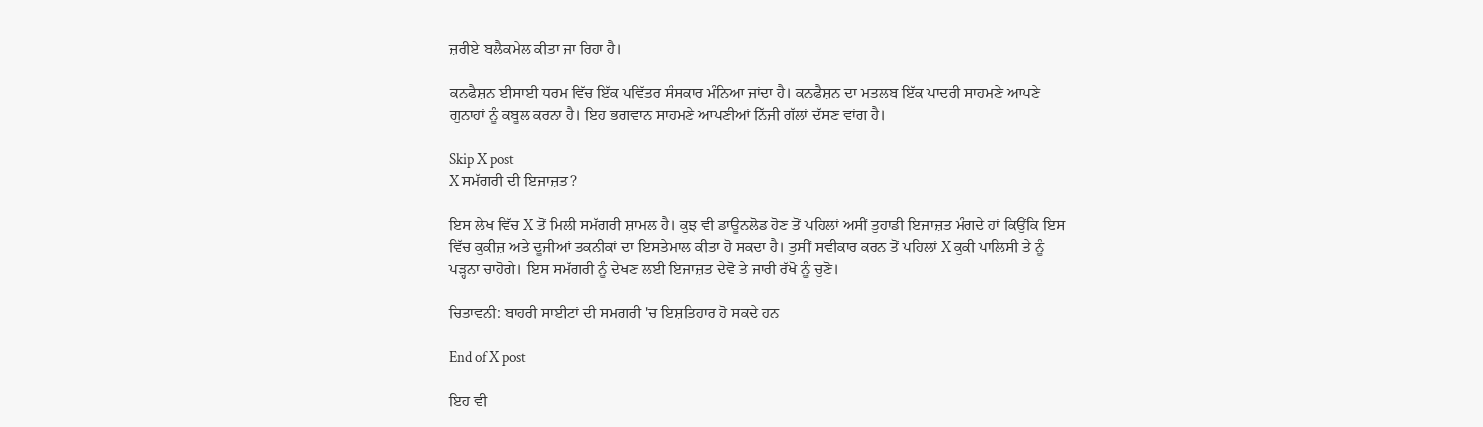ਜ਼ਰੀਏ ਬਲੈਕਮੇਲ ਕੀਤਾ ਜਾ ਰਿਹਾ ਹੈ।

ਕਨਫੈਸ਼ਨ ਈਸਾਈ ਧਰਮ ਵਿੱਚ ਇੱਕ ਪਵਿੱਤਰ ਸੰਸਕਾਰ ਮੰਨਿਆ ਜਾਂਦਾ ਹੈ। ਕਨਫੈਸ਼ਨ ਦਾ ਮਤਲਬ ਇੱਕ ਪਾਦਰੀ ਸਾਹਮਣੇ ਆਪਣੇ ਗੁਨਾਹਾਂ ਨੂੰ ਕਬੂਲ ਕਰਨਾ ਹੈ। ਇਹ ਭਗਵਾਨ ਸਾਹਮਣੇ ਆਪਣੀਆਂ ਨਿੱਜੀ ਗੱਲਾਂ ਦੱਸਣ ਵਾਂਗ ਹੈ।

Skip X post
X ਸਮੱਗਰੀ ਦੀ ਇਜਾਜ਼ਤ?

ਇਸ ਲੇਖ ਵਿੱਚ X ਤੋਂ ਮਿਲੀ ਸਮੱਗਰੀ ਸ਼ਾਮਲ ਹੈ। ਕੁਝ ਵੀ ਡਾਊਨਲੋਡ ਹੋਣ ਤੋਂ ਪਹਿਲਾਂ ਅਸੀਂ ਤੁਹਾਡੀ ਇਜਾਜ਼ਤ ਮੰਗਦੇ ਹਾਂ ਕਿਉਂਕਿ ਇਸ ਵਿੱਚ ਕੁਕੀਜ਼ ਅਤੇ ਦੂਜੀਆਂ ਤਕਨੀਕਾਂ ਦਾ ਇਸਤੇਮਾਲ ਕੀਤਾ ਹੋ ਸਕਦਾ ਹੈ। ਤੁਸੀਂ ਸਵੀਕਾਰ ਕਰਨ ਤੋਂ ਪਹਿਲਾਂ X ਕੁਕੀ ਪਾਲਿਸੀ ਤੇ ਨੂੰ ਪੜ੍ਹਨਾ ਚਾਹੋਗੇ। ਇਸ ਸਮੱਗਰੀ ਨੂੰ ਦੇਖਣ ਲਈ ਇਜਾਜ਼ਤ ਦੇਵੋ ਤੇ ਜਾਰੀ ਰੱਖੋ ਨੂੰ ਚੁਣੋ।

ਚਿਤਾਵਨੀ: ਬਾਹਰੀ ਸਾਈਟਾਂ ਦੀ ਸਮਗਰੀ 'ਚ ਇਸ਼ਤਿਹਾਰ ਹੋ ਸਕਦੇ ਹਨ

End of X post

ਇਹ ਵੀ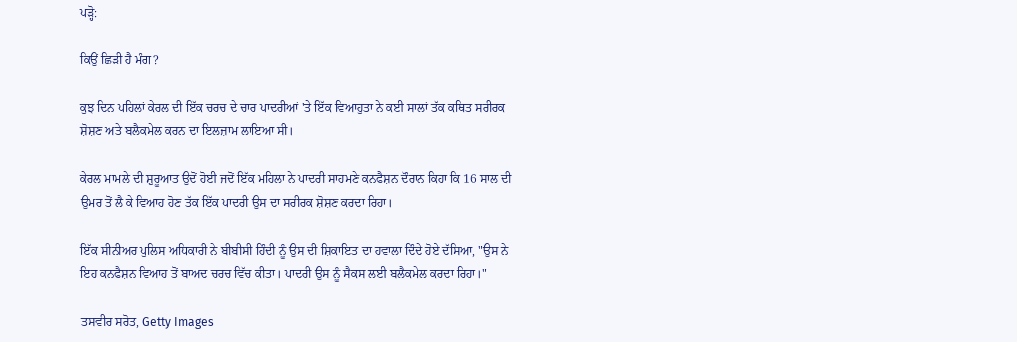ਪੜ੍ਹੋ:

ਕਿਉਂ ਛਿੜੀ ਹੈ ਮੰਗ?

ਕੁਝ ਦਿਨ ਪਹਿਲਾਂ ਕੇਰਲ ਦੀ ਇੱਕ ਚਰਚ ਦੇ ਚਾਰ ਪਾਦਰੀਆਂ 'ਤੇ ਇੱਕ ਵਿਆਹੁਤਾ ਨੇ ਕਈ ਸਾਲਾਂ ਤੱਕ ਕਥਿਤ ਸਰੀਰਕ ਸ਼ੋਸ਼ਣ ਅਤੇ ਬਲੈਕਮੇਲ ਕਰਨ ਦਾ ਇਲਜ਼ਾਮ ਲਾਇਆ ਸੀ।

ਕੇਰਲ ਮਾਮਲੇ ਦੀ ਸ਼ੁਰੂਆਤ ਉਦੋਂ ਹੋਈ ਜਦੋਂ ਇੱਕ ਮਹਿਲਾ ਨੇ ਪਾਦਰੀ ਸਾਹਮਣੇ ਕਨਫੈਸ਼ਨ ਦੌਰਾਨ ਕਿਹਾ ਕਿ 16 ਸਾਲ ਦੀ ਉਮਰ ਤੋਂ ਲੈ ਕੇ ਵਿਆਹ ਹੋਣ ਤੱਕ ਇੱਕ ਪਾਦਰੀ ਉਸ ਦਾ ਸਰੀਰਕ ਸ਼ੋਸ਼ਣ ਕਰਦਾ ਰਿਹਾ।

ਇੱਕ ਸੀਨੀਅਰ ਪੁਲਿਸ ਅਧਿਕਾਰੀ ਨੇ ਬੀਬੀਸੀ ਹਿੰਦੀ ਨੂੰ ਉਸ ਦੀ ਸ਼ਿਕਾਇਤ ਦਾ ਹਵਾਲਾ ਦਿੰਦੇ ਹੋਏ ਦੱਸਿਆ, "ਉਸ ਨੇ ਇਹ ਕਨਫੈਸ਼ਨ ਵਿਆਹ ਤੋਂ ਬਾਅਦ ਚਰਚ ਵਿੱਚ ਕੀਤਾ। ਪਾਦਰੀ ਉਸ ਨੂੰ ਸੈਕਸ ਲਈ ਬਲੈਕਮੇਲ ਕਰਦਾ ਰਿਹਾ।"

ਤਸਵੀਰ ਸਰੋਤ, Getty Images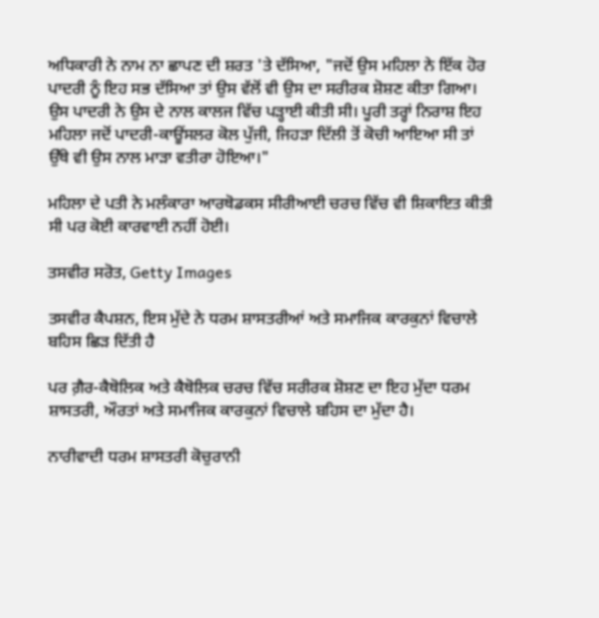ਅਧਿਕਾਰੀ ਨੇ ਨਾਮ ਨਾ ਛਾਪਣ ਦੀ ਸ਼ਰਤ 'ਤੇ ਦੱਸਿਆ, "ਜਦੋਂ ਉਸ ਮਹਿਲਾ ਨੇ ਇੱਕ ਹੋਰ ਪਾਦਰੀ ਨੂੰ ਇਹ ਸਭ ਦੱਸਿਆ ਤਾਂ ਉਸ ਵੱਲੋਂ ਵੀ ਉਸ ਦਾ ਸਰੀਰਕ ਸ਼ੋਸ਼ਣ ਕੀਤਾ ਗਿਆ। ਉਸ ਪਾਦਰੀ ਨੇ ਉਸ ਦੇ ਨਾਲ ਕਾਲਜ ਵਿੱਚ ਪੜ੍ਹਾਈ ਕੀਤੀ ਸੀ। ਪੂਰੀ ਤਰ੍ਹਾਂ ਨਿਰਾਸ਼ ਇਹ ਮਹਿਲਾ ਜਦੋਂ ਪਾਦਰੀ-ਕਾਊਂਸਲਰ ਕੋਲ ਪੁੱਜੀ, ਜਿਹੜਾ ਦਿੱਲੀ ਤੋਂ ਕੋਚੀ ਆਇਆ ਸੀ ਤਾਂ ਉੱਥੇ ਵੀ ਉਸ ਨਾਲ ਮਾੜਾ ਵਤੀਰਾ ਹੋਇਆ।"

ਮਹਿਲਾ ਦੇ ਪਤੀ ਨੇ ਮਲੰਕਾਰਾ ਆਰਥੋਡਕਸ ਸੀਰੀਆਈ ਚਰਚ ਵਿੱਚ ਵੀ ਸ਼ਿਕਾਇਤ ਕੀਤੀ ਸੀ ਪਰ ਕੋਈ ਕਾਰਵਾਈ ਨਹੀਂ ਹੋਈ।

ਤਸਵੀਰ ਸਰੋਤ, Getty Images

ਤਸਵੀਰ ਕੈਪਸ਼ਨ, ਇਸ ਮੁੱਦੇ ਨੇ ਧਰਮ ਸ਼ਾਸਤਰੀਆਂ ਅਤੇ ਸਮਾਜਿਕ ਕਾਰਕੁਨਾਂ ਵਿਚਾਲੇ ਬਹਿਸ ਛਿੜ ਦਿੱਤੀ ਹੈ

ਪਰ ਗ਼ੈਰ-ਕੈਥੋਲਿਕ ਅਤੇ ਕੈਥੋਲਿਕ ਚਰਚ ਵਿੱਚ ਸਰੀਰਕ ਸ਼ੋਸ਼ਣ ਦਾ ਇਹ ਮੁੱਦਾ ਧਰਮ ਸ਼ਾਸਤਰੀ, ਔਰਤਾਂ ਅਤੇ ਸਮਾਜਿਕ ਕਾਰਕੁਨਾਂ ਵਿਚਾਲੇ ਬਹਿਸ ਦਾ ਮੁੱਦਾ ਹੈ।

ਨਾਰੀਵਾਦੀ ਧਰਮ ਸ਼ਾਸਤਰੀ ਕੋਚੁਰਾਨੀ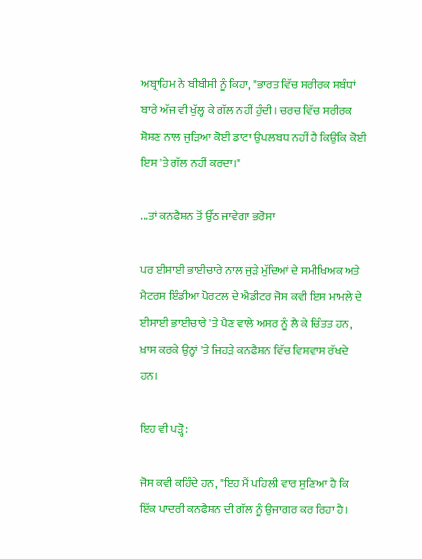ਅਬ੍ਰਾਹਿਮ ਨੇ ਬੀਬੀਸੀ ਨੂੰ ਕਿਹਾ, "ਭਾਰਤ ਵਿੱਚ ਸਰੀਰਕ ਸਬੰਧਾਂ ਬਾਰੇ ਅੱਜ ਵੀ ਖੁੱਲ੍ਹ ਕੇ ਗੱਲ ਨਹੀਂ ਹੁੰਦੀ। ਚਰਚ ਵਿੱਚ ਸਰੀਰਕ ਸ਼ੋਸ਼ਣ ਨਾਲ ਜੁੜਿਆ ਕੋਈ ਡਾਟਾ ਉਪਲਬਧ ਨਹੀਂ ਹੈ ਕਿਉਂਕਿ ਕੋਈ ਇਸ 'ਤੇ ਗੱਲ ਨਹੀਂ ਕਰਦਾ।"

...ਤਾਂ ਕਨਫੈਸ਼ਨ ਤੋਂ ਉੱਠ ਜਾਵੇਗਾ ਭਰੋਸਾ

ਪਰ ਈਸਾਈ ਭਾਈਚਾਰੇ ਨਾਲ ਜੁੜੇ ਮੁੱਦਿਆਂ ਦੇ ਸਮੀਖਿਅਕ ਅਤੇ ਮੈਟਰਸ ਇੰਡੀਆ ਪੋਰਟਲ ਦੇ ਐਡੀਟਰ ਜੋਸ ਕਵੀ ਇਸ ਮਾਮਲੇ ਦੇ ਈਸਾਈ ਭਾਈਚਾਰੇ 'ਤੇ ਪੈਣ ਵਾਲੇ ਅਸਰ ਨੂੰ ਲੈ ਕੇ ਚਿੰਤਤ ਹਨ, ਖ਼ਾਸ ਕਰਕੇ ਉਨ੍ਹਾਂ 'ਤੇ ਜਿਹੜੇ ਕਨਫੈਸ਼ਨ ਵਿੱਚ ਵਿਸ਼ਵਾਸ ਰੱਖਦੇ ਹਨ।

ਇਹ ਵੀ ਪੜ੍ਹੋ:

ਜੋਸ ਕਵੀ ਕਹਿੰਦੇ ਹਨ, "ਇਹ ਮੈਂ ਪਹਿਲੀ ਵਾਰ ਸੁਣਿਆ ਹੈ ਕਿ ਇੱਕ ਪਾਦਰੀ ਕਨਫੈਸ਼ਨ ਦੀ ਗੱਲ ਨੂੰ ਉਜਾਗਰ ਕਰ ਰਿਹਾ ਹੈ।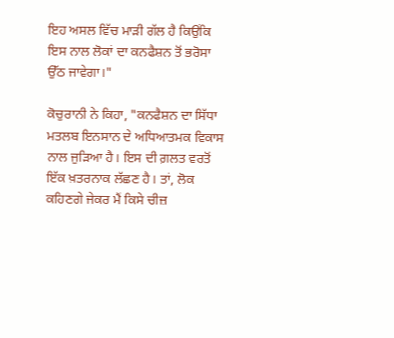ਇਹ ਅਸਲ ਵਿੱਚ ਮਾੜੀ ਗੱਲ ਹੈ ਕਿਉਂਕਿ ਇਸ ਨਾਲ ਲੋਕਾਂ ਦਾ ਕਨਫੈਸ਼ਨ ਤੋਂ ਭਰੋਸਾ ਉੱਠ ਜਾਵੇਗਾ।"

ਕੋਚੁਰਾਨੀ ਨੇ ਕਿਹਾ, "ਕਨਫੈਸ਼ਨ ਦਾ ਸਿੱਧਾ ਮਤਲਬ ਇਨਸਾਨ ਦੇ ਅਧਿਆਤਮਕ ਵਿਕਾਸ ਨਾਲ ਜੁੜਿਆ ਹੈ। ਇਸ ਦੀ ਗ਼ਲਤ ਵਰਤੋਂ ਇੱਕ ਖ਼ਤਰਨਾਕ ਲੱਛਣ ਹੈ। ਤਾਂ, ਲੋਕ ਕਹਿਣਗੇ ਜੇਕਰ ਮੈਂ ਕਿਸੇ ਚੀਜ਼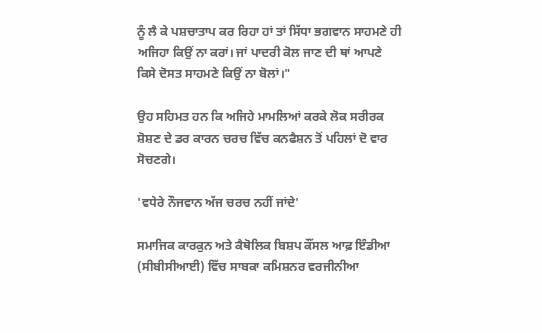ਨੂੰ ਲੈ ਕੇ ਪਸ਼ਚਾਤਾਪ ਕਰ ਰਿਹਾ ਹਾਂ ਤਾਂ ਸਿੱਧਾ ਭਗਵਾਨ ਸਾਹਮਣੇ ਹੀ ਅਜਿਹਾ ਕਿਉਂ ਨਾ ਕਰਾਂ। ਜਾਂ ਪਾਦਰੀ ਕੋਲ ਜਾਣ ਦੀ ਥਾਂ ਆਪਣੇ ਕਿਸੇ ਦੋਸਤ ਸਾਹਮਣੇ ਕਿਉਂ ਨਾ ਬੋਲਾਂ।"

ਉਹ ਸਹਿਮਤ ਹਨ ਕਿ ਅਜਿਹੇ ਮਾਮਲਿਆਂ ਕਰਕੇ ਲੋਕ ਸਰੀਰਕ ਸ਼ੋਸ਼ਣ ਦੇ ਡਰ ਕਾਰਨ ਚਰਚ ਵਿੱਚ ਕਨਫੈਸ਼ਨ ਤੋਂ ਪਹਿਲਾਂ ਦੋ ਵਾਰ ਸੋਚਣਗੇ।

'ਵਧੇਰੇ ਨੌਜਵਾਨ ਅੱਜ ਚਰਚ ਨਹੀਂ ਜਾਂਦੇ'

ਸਮਾਜਿਕ ਕਾਰਕੁਨ ਅਤੇ ਕੈਥੋਲਿਕ ਬਿਸ਼ਪ ਕੌਂਸਲ ਆਫ਼ ਇੰਡੀਆ (ਸੀਬੀਸੀਆਈ) ਵਿੱਚ ਸਾਬਕਾ ਕਮਿਸ਼ਨਰ ਵਰਜੀਨੀਆ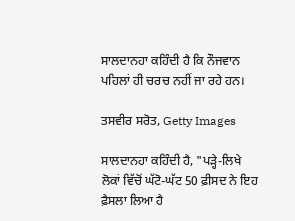ਸਾਲਦਾਨਹਾ ਕਹਿੰਦੀ ਹੈ ਕਿ ਨੌਜਵਾਨ ਪਹਿਲਾਂ ਹੀ ਚਰਚ ਨਹੀਂ ਜਾ ਰਹੇ ਹਨ।

ਤਸਵੀਰ ਸਰੋਤ, Getty Images

ਸਾਲਦਾਨਹਾ ਕਹਿੰਦੀ ਹੈ, "ਪੜ੍ਹੇ-ਲਿਖੇ ਲੋਕਾਂ ਵਿੱਚੋਂ ਘੱਟੋ-ਘੱਟ 50 ਫ਼ੀਸਦ ਨੇ ਇਹ ਫ਼ੈਸਲਾ ਲਿਆ ਹੈ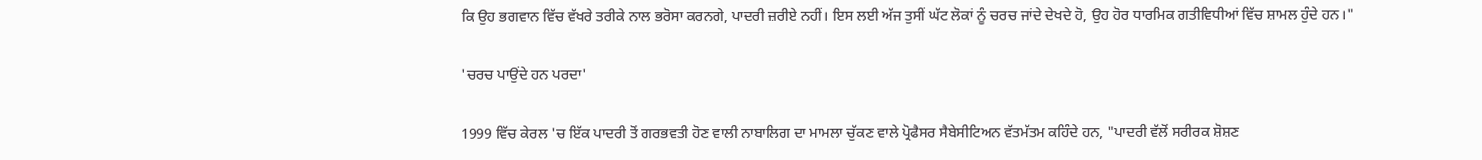ਕਿ ਉਹ ਭਗਵਾਨ ਵਿੱਚ ਵੱਖਰੇ ਤਰੀਕੇ ਨਾਲ ਭਰੋਸਾ ਕਰਨਗੇ, ਪਾਦਰੀ ਜ਼ਰੀਏ ਨਹੀਂ। ਇਸ ਲਈ ਅੱਜ ਤੁਸੀਂ ਘੱਟ ਲੋਕਾਂ ਨੂੰ ਚਰਚ ਜਾਂਦੇ ਦੇਖਦੇ ਹੋ, ਉਹ ਹੋਰ ਧਾਰਮਿਕ ਗਤੀਵਿਧੀਆਂ ਵਿੱਚ ਸ਼ਾਮਲ ਹੁੰਦੇ ਹਨ।"

'ਚਰਚ ਪਾਉਂਦੇ ਹਨ ਪਰਦਾ'

1999 ਵਿੱਚ ਕੇਰਲ 'ਚ ਇੱਕ ਪਾਦਰੀ ਤੋਂ ਗਰਭਵਤੀ ਹੋਣ ਵਾਲੀ ਨਾਬਾਲਿਗ ਦਾ ਮਾਮਲਾ ਚੁੱਕਣ ਵਾਲੇ ਪ੍ਰੋਫੈਸਰ ਸੈਬੇਸੀਟਿਅਨ ਵੱਤਮੱਤਮ ਕਹਿੰਦੇ ਹਨ, "ਪਾਦਰੀ ਵੱਲੋਂ ਸਰੀਰਕ ਸ਼ੋਸ਼ਣ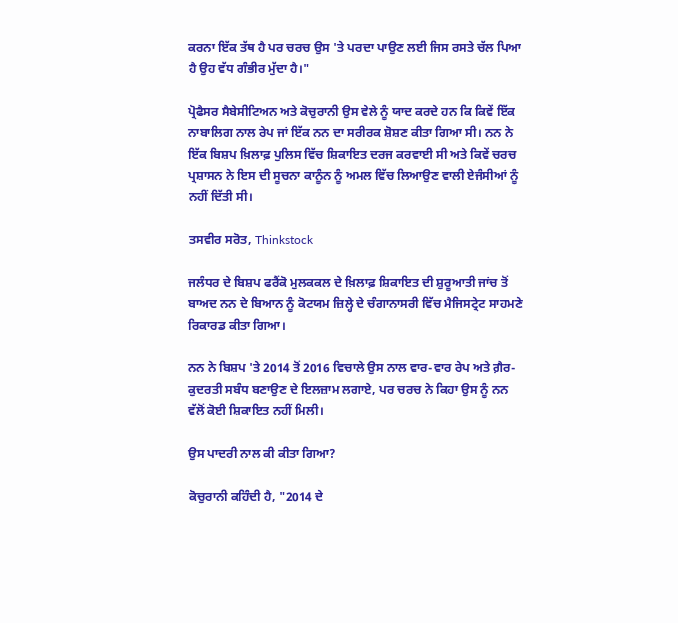ਕਰਨਾ ਇੱਕ ਤੱਥ ਹੈ ਪਰ ਚਰਚ ਉਸ 'ਤੇ ਪਰਦਾ ਪਾਉਣ ਲਈ ਜਿਸ ਰਸਤੇ ਚੱਲ ਪਿਆ ਹੈ ਉਹ ਵੱਧ ਗੰਭੀਰ ਮੁੱਦਾ ਹੈ।"

ਪ੍ਰੋਫੈਸਰ ਸੈਬੇਸੀਟਿਅਨ ਅਤੇ ਕੋਚੁਰਾਨੀ ਉਸ ਵੇਲੇ ਨੂੰ ਯਾਦ ਕਰਦੇ ਹਨ ਕਿ ਕਿਵੇਂ ਇੱਕ ਨਾਬਾਲਿਗ ਨਾਲ ਰੇਪ ਜਾਂ ਇੱਕ ਨਨ ਦਾ ਸਰੀਰਕ ਸ਼ੋਸ਼ਣ ਕੀਤਾ ਗਿਆ ਸੀ। ਨਨ ਨੇ ਇੱਕ ਬਿਸ਼ਪ ਖ਼ਿਲਾਫ਼ ਪੁਲਿਸ ਵਿੱਚ ਸ਼ਿਕਾਇਤ ਦਰਜ ਕਰਵਾਈ ਸੀ ਅਤੇ ਕਿਵੇਂ ਚਰਚ ਪ੍ਰਸ਼ਾਸਨ ਨੇ ਇਸ ਦੀ ਸੂਚਨਾ ਕਾਨੂੰਨ ਨੂੰ ਅਮਲ ਵਿੱਚ ਲਿਆਉਣ ਵਾਲੀ ਏਜੰਸੀਆਂ ਨੂੰ ਨਹੀਂ ਦਿੱਤੀ ਸੀ।

ਤਸਵੀਰ ਸਰੋਤ, Thinkstock

ਜਲੰਧਰ ਦੇ ਬਿਸ਼ਪ ਫਰੈਂਕੋ ਮੁਲਕਕਲ ਦੇ ਖ਼ਿਲਾਫ਼ ਸ਼ਿਕਾਇਤ ਦੀ ਸ਼ੁਰੂਆਤੀ ਜਾਂਚ ਤੋਂ ਬਾਅਦ ਨਨ ਦੇ ਬਿਆਨ ਨੂੰ ਕੋਟਯਮ ਜ਼ਿਲ੍ਹੇ ਦੇ ਚੰਗਾਨਾਸਰੀ ਵਿੱਚ ਮੈਜਿਸਟ੍ਰੇਟ ਸਾਹਮਣੇ ਰਿਕਾਰਡ ਕੀਤਾ ਗਿਆ।

ਨਨ ਨੇ ਬਿਸ਼ਪ 'ਤੇ 2014 ਤੋਂ 2016 ਵਿਚਾਲੇ ਉਸ ਨਾਲ ਵਾਰ-ਵਾਰ ਰੇਪ ਅਤੇ ਗ਼ੈਰ-ਕੁਦਰਤੀ ਸਬੰਧ ਬਣਾਉਣ ਦੇ ਇਲਜ਼ਾਮ ਲਗਾਏ, ਪਰ ਚਰਚ ਨੇ ਕਿਹਾ ਉਸ ਨੂੰ ਨਨ ਵੱਲੋਂ ਕੋਈ ਸ਼ਿਕਾਇਤ ਨਹੀਂ ਮਿਲੀ।

ਉਸ ਪਾਦਰੀ ਨਾਲ ਕੀ ਕੀਤਾ ਗਿਆ?

ਕੋਚੁਰਾਨੀ ਕਹਿੰਦੀ ਹੈ, "2014 ਦੇ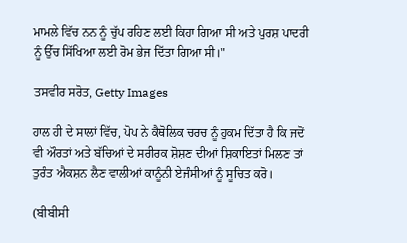ਮਾਮਲੇ ਵਿੱਚ ਨਨ ਨੂੰ ਚੁੱਪ ਰਹਿਣ ਲਈ ਕਿਹਾ ਗਿਆ ਸੀ ਅਤੇ ਪੁਰਸ਼ ਪਾਦਰੀ ਨੂੰ ਉੱਚ ਸਿੱਖਿਆ ਲਈ ਰੋਮ ਭੇਜ ਦਿੱਤਾ ਗਿਆ ਸੀ।"

ਤਸਵੀਰ ਸਰੋਤ, Getty Images

ਹਾਲ ਹੀ ਦੇ ਸਾਲਾਂ ਵਿੱਚ, ਪੋਪ ਨੇ ਕੈਥੋਲਿਕ ਚਰਚ ਨੂੰ ਹੁਕਮ ਦਿੱਤਾ ਹੈ ਕਿ ਜਦੋਂ ਵੀ ਔਰਤਾਂ ਅਤੇ ਬੱਚਿਆਂ ਦੇ ਸਰੀਰਕ ਸ਼ੋਸ਼ਣ ਦੀਆਂ ਸ਼ਿਕਾਇਤਾਂ ਮਿਲਣ ਤਾਂ ਤੁਰੰਤ ਐਕਸ਼ਨ ਲੈਣ ਵਾਲੀਆਂ ਕਾਨੂੰਨੀ ਏਜੰਸੀਆਂ ਨੂੰ ਸੂਚਿਤ ਕਰੋ।

(ਬੀਬੀਸੀ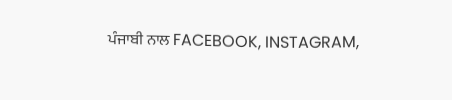ਪੰਜਾਬੀ ਨਾਲ FACEBOOK, INSTAGRAM,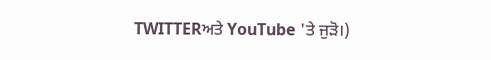TWITTERਅਤੇ YouTube 'ਤੇ ਜੁੜੋ।)